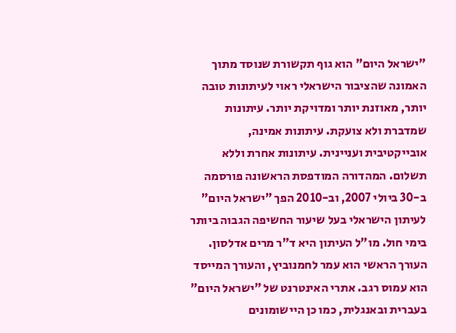"ישראל היום" הוא גוף תקשורת שנוסד מתוך האמונה שהציבור הישראלי ראוי לעיתונות טובה יותר, מאוזנת יותר ומדויקת יותר. עיתונות שמדברת ולא צועקת. עיתונות אמינה, אובייקטיבית ועניינית. עיתונות אחרת וללא תשלום. המהדורה המודפסת הראשונה פורסמה ב-30 ביולי 2007, וב-2010 הפך "ישראל היום" לעיתון הישראלי בעל שיעור החשיפה הגבוה ביותר בימי חול. מו"ל העיתון היא ד"ר מרים אדלסון. העורך הראשי הוא עמר לחמנוביץ, והעורך המייסד הוא עמוס רגב. אתרי האינטרנט של "ישראל היום" בעברית ובאנגלית, כמו כן היישומונים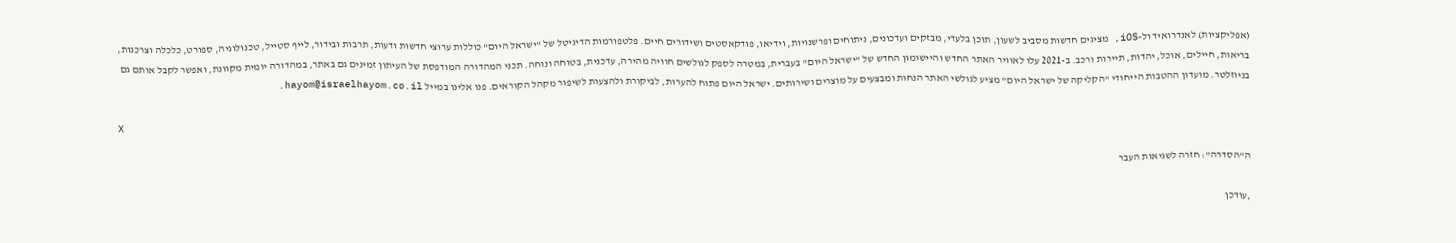(אפליקציות) לאנדרואיד ול-iOS, מציגים חדשות מסביב לשעון, תוכן בלעדי, מבזקים ועדכונים, ניתוחים ופרשנויות, וידיאו, פודקאסטים ושידורים חיים. פלטפורמות הדיגיטל של "ישראל היום" כוללות ערוצי חדשות ודעות, תרבות ובידור, לייף סטייל, טכנולוגיה, ספורט, כלכלה וצרכנות, בריאות, חיילים, אוכל, יהדות, תיירות ורכב. ב-2021 עלו לאוויר האתר החדש והיישומון החדש של "ישראל היום" בעברית, במטרה לספק לגולשים חוויה מהירה, עדכנית, בטוחה ונוחה. תכני המהדורה המודפסת של העיתון זמינים גם באתר, במהדורה יומית מקוונת, ואפשר לקבל אותם גם בניוזלטר. מועדון ההטבות הייחודי "הקליקה של ישראל היום" מציע לגולשי האתר הנחות ומבצעים על מוצרים ושירותים. ישראל היום פתוח להערות, לביקורת ולהצעות לשיפור מקהל הקוראים. פנו אלינו במייל hayom@israelhayom.co.il.

X

ה"הסדרה": חזרה לשגיאות העבר

,עודכן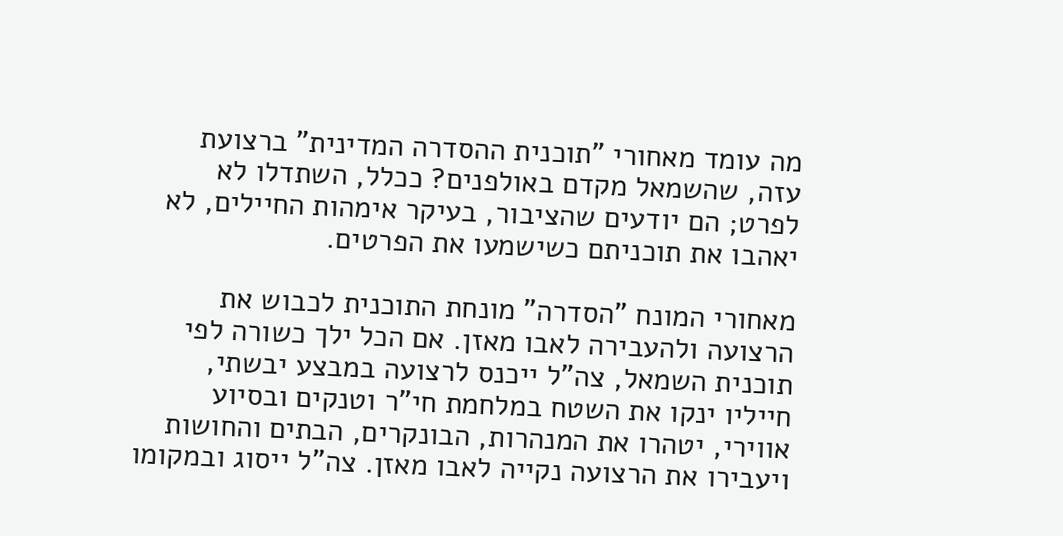מה עומד מאחורי "תוכנית ההסדרה המדינית" ברצועת עזה, שהשמאל מקדם באולפנים? ככלל, השתדלו לא לפרט; הם יודעים שהציבור, בעיקר אימהות החיילים, לא יאהבו את תוכניתם כשישמעו את הפרטים.

מאחורי המונח "הסדרה" מונחת התוכנית לכבוש את הרצועה ולהעבירה לאבו מאזן. אם הכל ילך כשורה לפי תוכנית השמאל, צה"ל ייכנס לרצועה במבצע יבשתי, חייליו ינקו את השטח במלחמת חי"ר וטנקים ובסיוע אווירי, יטהרו את המנהרות, הבונקרים, הבתים והחושות ויעבירו את הרצועה נקייה לאבו מאזן. צה"ל ייסוג ובמקומו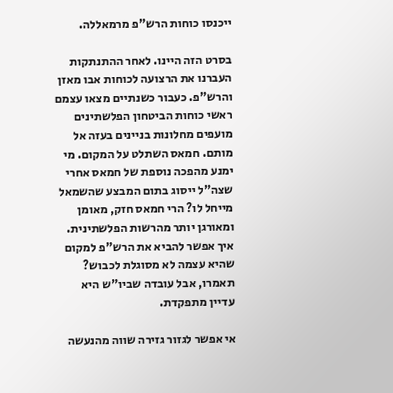ייכנסו כוחות הרש"פ מרמאללה.

בסרט הזה היינו. לאחר ההתנתקות העברנו את הרצועה לכוחות אבו מאזן והרש"פ. כעבור כשנתיים מצאו עצמם ראשי כוחות הביטחון הפלשתינים מועפים מחלונות בניינים בעזה אל מותם. חמאס השתלט על המקום. מי ימנע מהפכה נוספת של חמאס אחרי שצה"ל ייסוג בתום המבצע שהשמאל מייחל לו? הרי חמאס חזק, מאומן ומאורגן יותר מהרשות הפלשתינית. איך אפשר להביא את הרש"פ למקום שהיא עצמה לא מסוגלת לכבוש? תאמרו, אבל עובדה שביו"ש היא עדיין מתפקדת.

אי אפשר לגזור גזירה שווה מהנעשה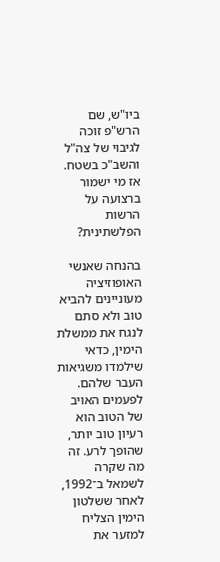ביו"ש, שם הרש"פ זוכה לגיבוי של צה"ל והשב"כ בשטח. אז מי ישמור ברצועה על הרשות הפלשתינית?

בהנחה שאנשי האופוזיציה מעוניינים להביא טוב ולא סתם לנגח את ממשלת הימין, כדאי שילמדו משגיאות העבר שלהם. לפעמים האויב של הטוב הוא רעיון טוב יותר, שהופך לרע. זה מה שקרה לשמאל ב־1992, לאחר ששלטון הימין הצליח למזער את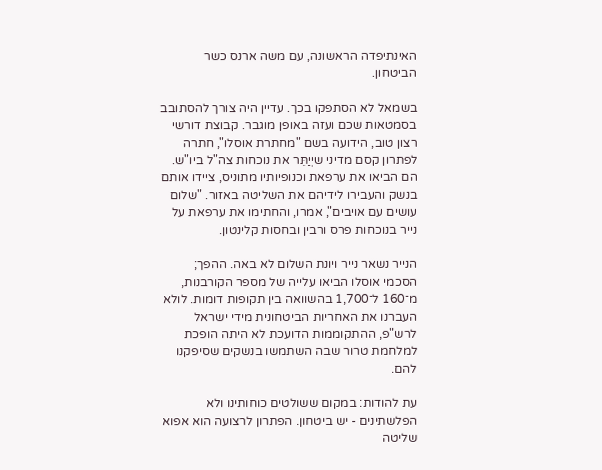האינתיפדה הראשונה, עם משה ארנס כשר הביטחון.

בשמאל לא הסתפקו בכך. עדיין היה צורך להסתובב בסמטאות שכם ועזה באופן מוגבר. קבוצת דורשי רצון טוב, הידועה בשם "מחתרת אוסלו", חתרה לפתרון קסם מדיני שיְיַתֵּר את נוכחות צה"ל ביו"ש. הם הביאו את ערפאת וכנופיותיו מתוניס, ציידו אותם בנשק והעבירו לידיהם את השליטה באזור. "שלום עושים עם אויבים", אמרו, והחתימו את ערפאת על נייר בנוכחות פרס ורבין ובחסות קלינטון.

הנייר נשאר נייר ויונת השלום לא באה. ההפך; הסכמי אוסלו הביאו עלייה של מספר הקורבנות, מ־160 ל־1,700 בהשוואה בין תקופות דומות. לולא העברנו את האחריות הביטחונית מידי ישראל לרש"פ, ההתקוממות הדועכת לא היתה הופכת למלחמת טרור שבה השתמשו בנשקים שסיפקנו להם.

עת להודות: במקום ששולטים כוחותינו ולא הפלשתינים - יש ביטחון. הפתרון לרצועה הוא אפוא שליטה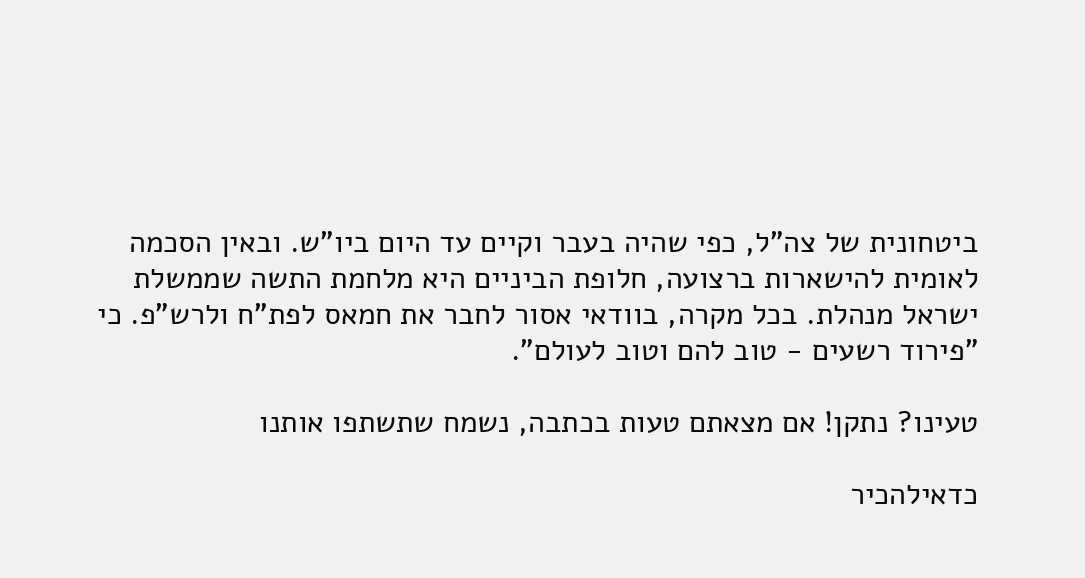ביטחונית של צה"ל, כפי שהיה בעבר וקיים עד היום ביו"ש. ובאין הסכמה לאומית להישארות ברצועה, חלופת הביניים היא מלחמת התשה שממשלת ישראל מנהלת. בכל מקרה, בוודאי אסור לחבר את חמאס לפת"ח ולרש"פ. כי "פירוד רשעים - טוב להם וטוב לעולם".

טעינו? נתקן! אם מצאתם טעות בכתבה, נשמח שתשתפו אותנו

כדאילהכיר